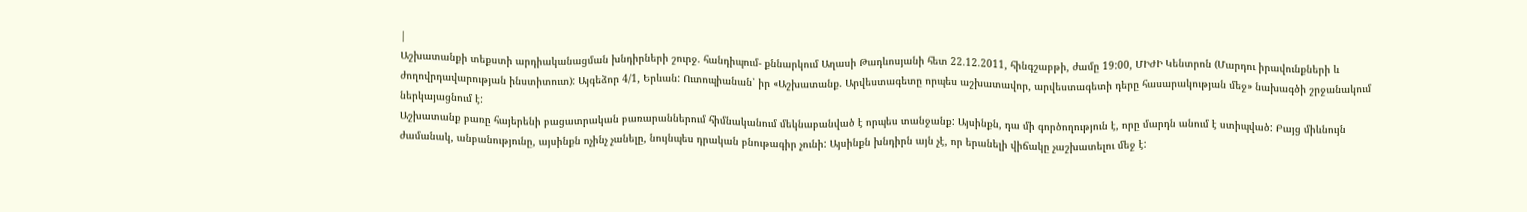|
Աշխատանքի տեքստի արդիականացման խնդիրների շուրջ. հանդիպում- քննարկում Աղասի Թադևոսյանի հետ 22.12.2011, հինգշաբթի, ժամը 19:00, ՄԻԺԻ Կենտրոն (Մարդու իրավունքների և ժողովրդավարության ինստիտուտ): Այգեձոր 4/1, Երևան: Ուտոպիանան՝ իր «Աշխատանք. Արվեստագետը որպես աշխատավոր, արվեստագետի դերը հասարակության մեջ» նախագծի շրջանակում ներկայացնում է:
Աշխատանք բառը հայերենի բացատրական բառարաններում հիմնականում մեկնաբանված է որպես տանջանք: Այսինքն, դա մի գործողություն է, որը մարդն անում է ստիպված: Բայց միևնույն ժամանակ, անբանությունը, այսինքն ոչինչ չանելը, նույնպես դրական բնութագիր չունի: Այսինքն խնդիրն այն չէ, որ երանելի վիճակը չաշխատելու մեջ է: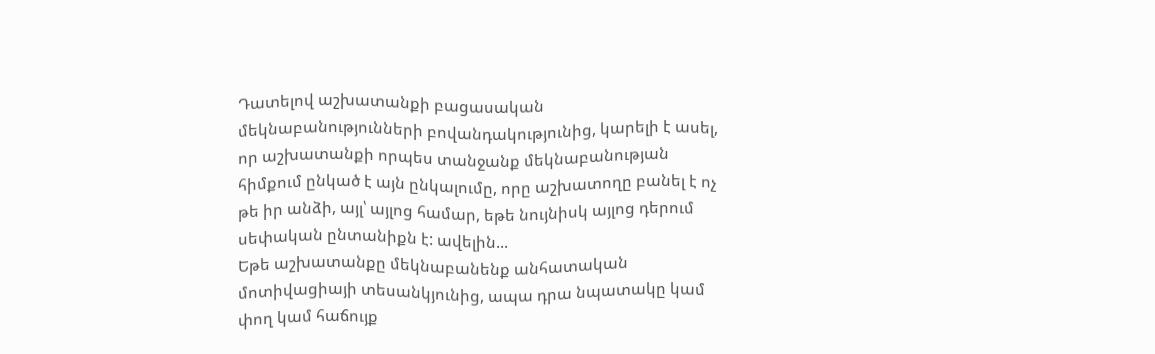Դատելով աշխատանքի բացասական մեկնաբանությունների բովանդակությունից, կարելի է ասել, որ աշխատանքի որպես տանջանք մեկնաբանության հիմքում ընկած է այն ընկալումը, որը աշխատողը բանել է ոչ թե իր անձի, այլ՝ այլոց համար, եթե նույնիսկ այլոց դերում սեփական ընտանիքն է: ավելին...
Եթե աշխատանքը մեկնաբանենք անհատական մոտիվացիայի տեսանկյունից, ապա դրա նպատակը կամ փող կամ հաճույք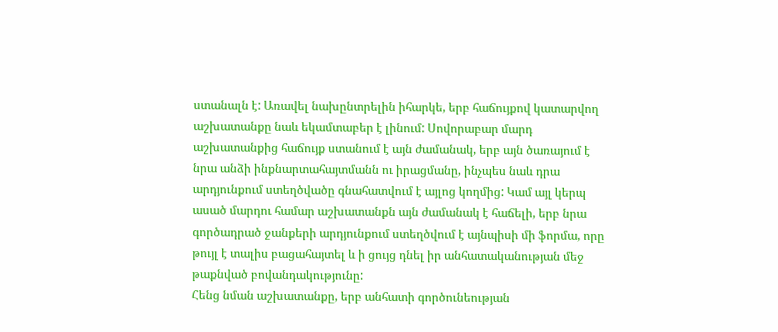ստանալն է: Առավել նախընտրելին իհարկե, երբ հաճույքով կատարվող աշխատանքը նաև եկամտաբեր է լինում: Սովորաբար մարդ աշխատանքից հաճույք ստանում է այն ժամանակ, երբ այն ծառայում է նրա անձի ինքնարտահայտմանն ու իրացմանը, ինչպես նաև դրա արդյունքում ստեղծվածը գնահատվում է այլոց կողմից: Կամ այլ կերպ ասած մարդու համար աշխատանքն այն ժամանակ է հաճելի, երբ նրա գործադրած ջանքերի արդյունքում ստեղծվում է այնպիսի մի ֆորմա, որը թույլ է տալիս բացահայտել և ի ցույց դնել իր անհատականության մեջ թաքնված բովանդակությունը:
Հենց նման աշխատանքը, երբ անհատի գործունեության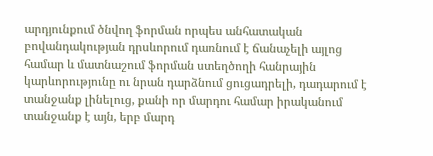արդյունքում ծնվող ֆորման որպես անհատական բովանդակության դրսևորում դառնում է ճանաչելի այլոց համար և մատնաշում ֆորման ստեղծողի հանրային կարևորությունը ու նրան դարձնում ցուցադրելի, դադարում է տանջանք լինելուց, քանի որ մարդու համար իրականում տանջանք է այն, երբ մարդ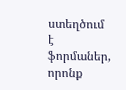ստեղծում է ֆորմաներ, որոնք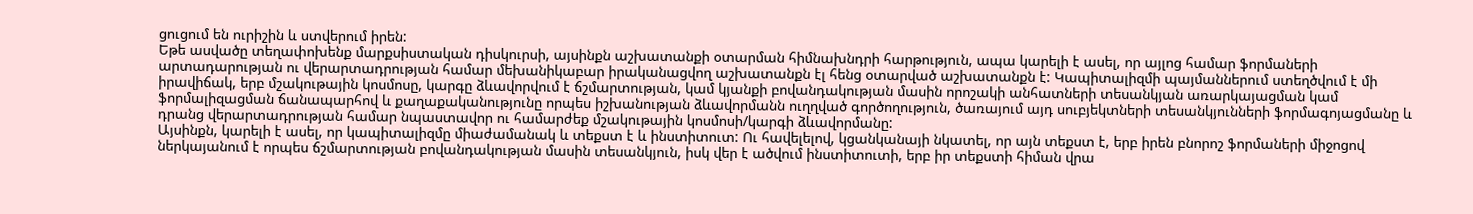ցուցում են ուրիշին և ստվերում իրեն:
Եթե ասվածը տեղափոխենք մարքսիստական դիսկուրսի, այսինքն աշխատանքի օտարման հիմնախնդրի հարթություն, ապա կարելի է ասել, որ այլոց համար ֆորմաների արտադարության ու վերարտադրության համար մեխանիկաբար իրականացվող աշխատանքն էլ հենց օտարված աշխատանքն է: Կապիտալիզմի պայմաններում ստեղծվում է մի իրավիճակ, երբ մշակութային կոսմոսը, կարգը ձևավորվում է ճշմարտության, կամ կյանքի բովանդակության մասին որոշակի անհատների տեսանկյան առարկայացման կամ ֆորմալիզացման ճանապարհով և քաղաքականությունը որպես իշխանության ձևավորմանն ուղղված գործողություն, ծառայում այդ սուբյեկտների տեսանկյունների ֆորմագոյացմանը և դրանց վերարտադրության համար նպաստավոր ու համարժեք մշակութային կոսմոսի/կարգի ձևավորմանը:
Այսինքն, կարելի է ասել, որ կապիտալիզմը միաժամանակ և տեքստ է և ինստիտուտ: Ու հավելելով, կցանկանայի նկատել, որ այն տեքստ է, երբ իրեն բնորոշ ֆորմաների միջոցով ներկայանում է որպես ճշմարտության բովանդակության մասին տեսանկյուն, իսկ վեր է ածվում ինստիտուտի, երբ իր տեքստի հիման վրա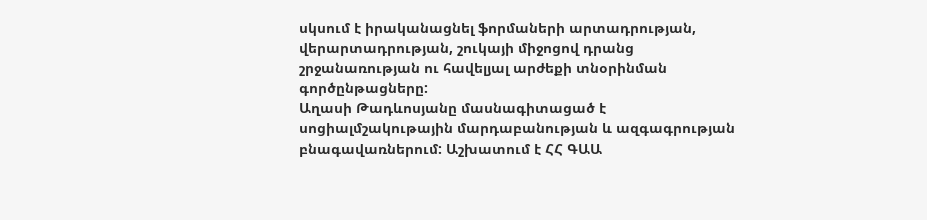սկսում է իրականացնել ֆորմաների արտադրության, վերարտադրության, շուկայի միջոցով դրանց շրջանառության ու հավելյալ արժեքի տնօրինման գործընթացները:
Աղասի Թադևոսյանը մասնագիտացած է սոցիալմշակութային մարդաբանության և ազգագրության բնագավառներում: Աշխատում է ՀՀ ԳԱԱ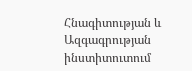Հնագիտության և Ազգագրության ինստիտուտում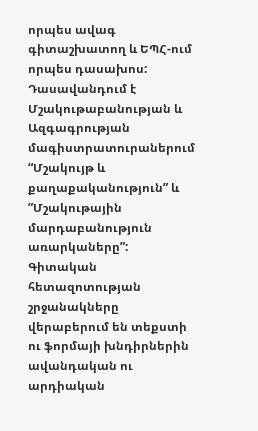որպես ավագ գիտաշխատող և ԵՊՀ-ում որպես դասախոս: Դասավանդում է Մշակութաբանության և Ազգագրության մագիստրատուրաներում “Մշակույթ և քաղաքականություն” և ”Մշակութային մարդաբանություն առարկաները”: Գիտական հետազոտության շրջանակները վերաբերում են տեքստի ու ֆորմայի խնդիրներին ավանդական ու արդիական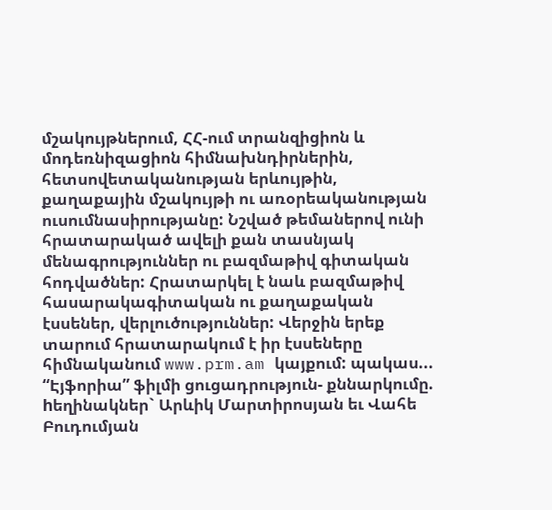մշակույթներում, ՀՀ-ում տրանզիցիոն և մոդեռնիզացիոն հիմնախնդիրներին, հետսովետականության երևույթին, քաղաքային մշակույթի ու առօրեականության ուսումնասիրությանը: Նշված թեմաներով ունի հրատարակած ավելի քան տասնյակ մենագրություններ ու բազմաթիվ գիտական հոդվածներ: Հրատարկել է նաև բազմաթիվ հասարակագիտական ու քաղաքական էսսեներ, վերլուծություններ: Վերջին երեք տարում հրատարակում է իր էսսեները հիմնականում www.prm.am կայքում: պակաս...
“Էյֆորիա” ֆիլմի ցուցադրություն- քննարկումը. hեղինակներ` Արևիկ Մարտիրոսյան եւ Վահե Բուդումյան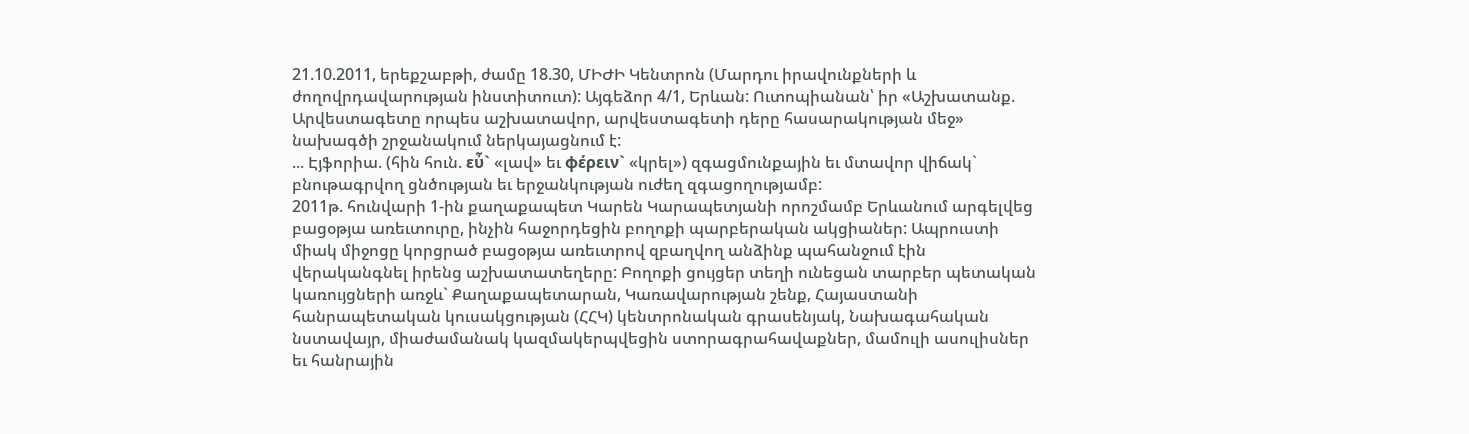21.10.2011, երեքշաբթի, ժամը 18.30, ՄԻԺԻ Կենտրոն (Մարդու իրավունքների և ժողովրդավարության ինստիտուտ): Այգեձոր 4/1, Երևան: Ուտոպիանան՝ իր «Աշխատանք. Արվեստագետը որպես աշխատավոր, արվեստագետի դերը հասարակության մեջ» նախագծի շրջանակում ներկայացնում է:
... Էյֆորիա. (հին հուն. εὖ` «լավ» եւ φέρειν` «կրել») զգացմունքային եւ մտավոր վիճակ` բնութագրվող ցնծության եւ երջանկության ուժեղ զգացողությամբ:
2011թ. հունվարի 1-ին քաղաքապետ Կարեն Կարապետյանի որոշմամբ Երևանում արգելվեց բացօթյա առեւտուրը, ինչին հաջորդեցին բողոքի պարբերական ակցիաներ: Ապրուստի միակ միջոցը կորցրած բացօթյա առեւտրով զբաղվող անձինք պահանջում էին վերականգնել իրենց աշխատատեղերը: Բողոքի ցույցեր տեղի ունեցան տարբեր պետական կառույցների առջև` Քաղաքապետարան, Կառավարության շենք, Հայաստանի հանրապետական կուսակցության (ՀՀԿ) կենտրոնական գրասենյակ, Նախագահական նստավայր, միաժամանակ կազմակերպվեցին ստորագրահավաքներ, մամուլի ասուլիսներ եւ հանրային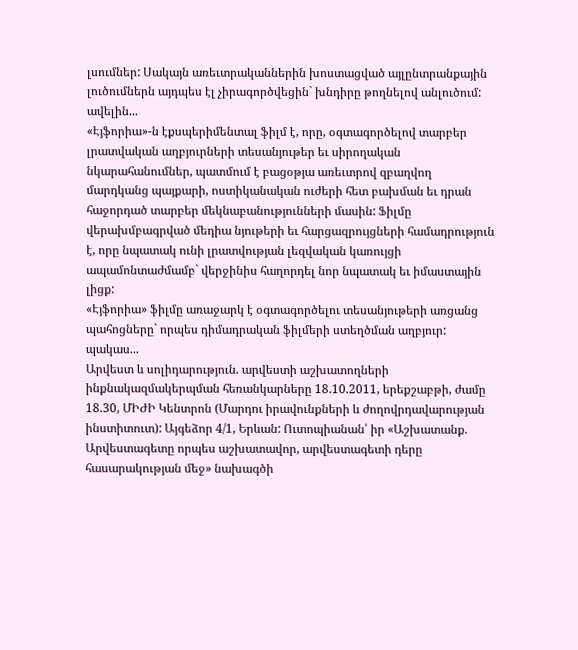լսումներ: Սակայն առեւտրականներին խոստացված այլընտրանքային լուծումներն այդպես էլ չիրագործվեցին` խնդիրը թողնելով անլուծում: ավելին...
«Էյֆորիա»-ն էքսպերիմենտալ ֆիլմ է, որը, օգտագործելով տարբեր լրատվական աղբյուրների տեսանյութեր եւ սիրողական նկարահանումներ, պատմում է բացօթյա առեւտրով զբաղվող մարդկանց պայքարի, ոստիկանական ուժերի հետ բախման եւ դրան հաջորդած տարբեր մեկնաբանությունների մասին: Ֆիլմը վերախմբագրված մեդիա նյութերի եւ հարցազրույցների համադրություն է, որը նպատակ ունի լրատվության լեզվական կառույցի ապամոնտաժմամբ` վերջինիս հաղորդել նոր նպատակ եւ իմաստային լիցք:
«Էյֆորիա» ֆիլմը առաջարկ է օգտագործելու տեսանյութերի առցանց պահոցները` որպես դիմադրական ֆիլմերի ստեղծման աղբյուր: պակաս...
Արվեստ և սոլիդարություն. արվեստի աշխատողների ինքնակազմակերպման հեռանկարները 18.10.2011, երեքշաբթի, ժամը 18.30, ՄԻԺԻ Կենտրոն (Մարդու իրավունքների և ժողովրդավարության ինստիտուտ): Այգեձոր 4/1, Երևան: Ուտոպիանան՝ իր «Աշխատանք. Արվեստագետը որպես աշխատավոր, արվեստագետի դերը հասարակության մեջ» նախագծի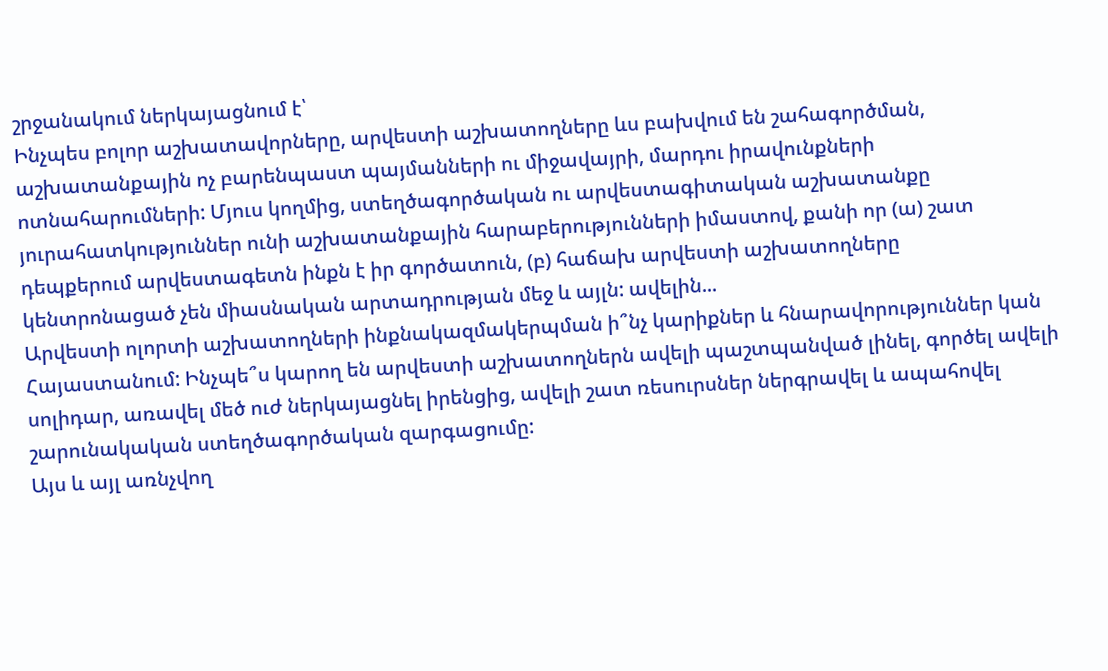շրջանակում ներկայացնում է՝
Ինչպես բոլոր աշխատավորները, արվեստի աշխատողները ևս բախվում են շահագործման, աշխատանքային ոչ բարենպաստ պայմանների ու միջավայրի, մարդու իրավունքների ոտնահարումների: Մյուս կողմից, ստեղծագործական ու արվեստագիտական աշխատանքը յուրահատկություններ ունի աշխատանքային հարաբերությունների իմաստով, քանի որ (ա) շատ դեպքերում արվեստագետն ինքն է իր գործատուն, (բ) հաճախ արվեստի աշխատողները կենտրոնացած չեն միասնական արտադրության մեջ և այլն: ավելին...
Արվեստի ոլորտի աշխատողների ինքնակազմակերպման ի՞նչ կարիքներ և հնարավորություններ կան Հայաստանում: Ինչպե՞ս կարող են արվեստի աշխատողներն ավելի պաշտպանված լինել, գործել ավելի սոլիդար, առավել մեծ ուժ ներկայացնել իրենցից, ավելի շատ ռեսուրսներ ներգրավել և ապահովել շարունակական ստեղծագործական զարգացումը:
Այս և այլ առնչվող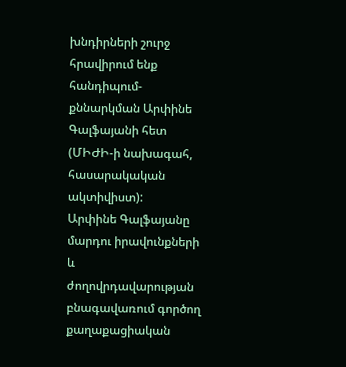խնդիրների շուրջ հրավիրում ենք հանդիպում-քննարկման Արփինե Գալֆայանի հետ (ՄԻԺԻ-ի նախագահ, հասարակական ակտիվիստ):
Արփինե Գալֆայանը մարդու իրավունքների և ժողովրդավարության բնագավառում գործող քաղաքացիական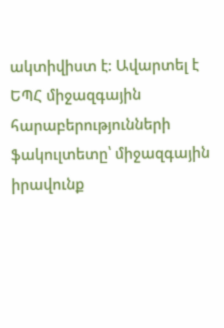ակտիվիստ է: Ավարտել է ԵՊՀ միջազգային հարաբերությունների ֆակուլտետը՝ միջազգային իրավունք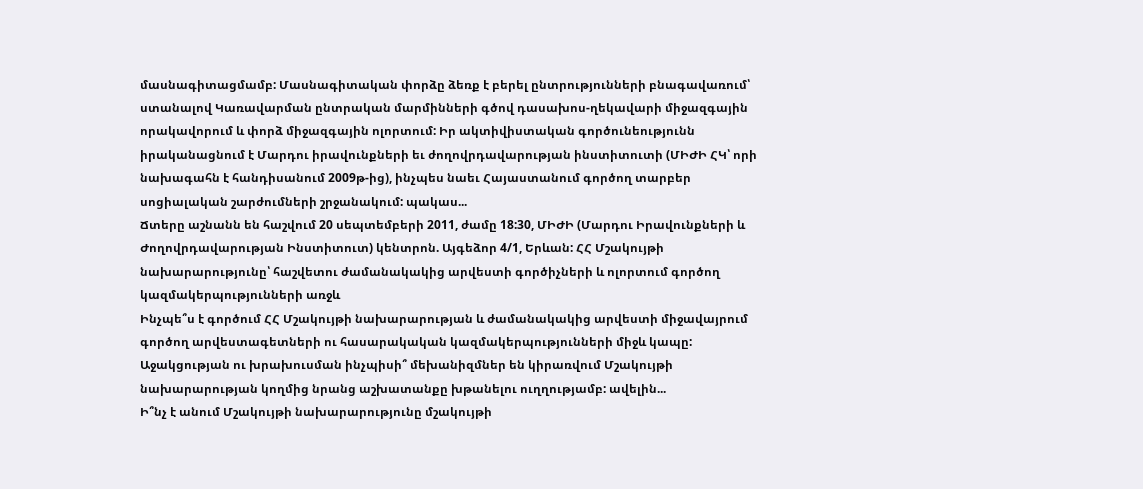մասնագիտացմամբ: Մասնագիտական փորձը ձեռք է բերել ընտրությունների բնագավառում՝ ստանալով Կառավարման ընտրական մարմինների գծով դասախոս-ղեկավարի միջազգային որակավորում և փորձ միջազգային ոլորտում: Իր ակտիվիստական գործունեությունն իրականացնում է Մարդու իրավունքների եւ ժողովրդավարության ինստիտուտի (ՄԻԺԻ ՀԿ՝ որի նախագահն է հանդիսանում 2009թ-ից), ինչպես նաեւ Հայաստանում գործող տարբեր սոցիալական շարժումների շրջանակում: պակաս...
Ճտերը աշնանն են հաշվում 20 սեպտեմբերի 2011, ժամը 18:30, ՄԻԺԻ (Մարդու Իրավունքների և Ժողովրդավարության Ինստիտուտ) կենտրոն. Այգեձոր 4/1, Երևան: ՀՀ Մշակույթի նախարարությունը՝ հաշվետու ժամանակակից արվեստի գործիչների և ոլորտում գործող կազմակերպությունների առջև
Ինչպե՞ս է գործում ՀՀ Մշակույթի նախարարության և ժամանակակից արվեստի միջավայրում գործող արվեստագետների ու հասարակական կազմակերպությունների միջև կապը: Աջակցության ու խրախուսման ինչպիսի՞ մեխանիզմներ են կիրառվում Մշակույթի նախարարության կողմից նրանց աշխատանքը խթանելու ուղղությամբ: ավելին...
Ի՞նչ է անում Մշակույթի նախարարությունը մշակույթի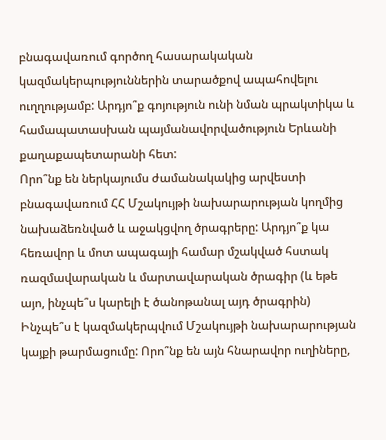բնագավառում գործող հասարակական կազմակերպություններին տարածքով ապահովելու ուղղությամբ: Արդյո՞ք գոյություն ունի նման պրակտիկա և համապատասխան պայմանավորվածություն Երևանի քաղաքապետարանի հետ:
Որո՞նք են ներկայումս ժամանակակից արվեստի բնագավառում ՀՀ Մշակույթի նախարարության կողմից նախաձեռնված և աջակցվող ծրագրերը: Արդյո՞ք կա հեռավոր և մոտ ապագայի համար մշակված հստակ ռազմավարական և մարտավարական ծրագիր (և եթե այո, ինչպե՞ս կարելի է ծանոթանալ այդ ծրագրին)
Ինչպե՞ս է կազմակերպվում Մշակույթի նախարարության կայքի թարմացումը: Որո՞նք են այն հնարավոր ուղիները,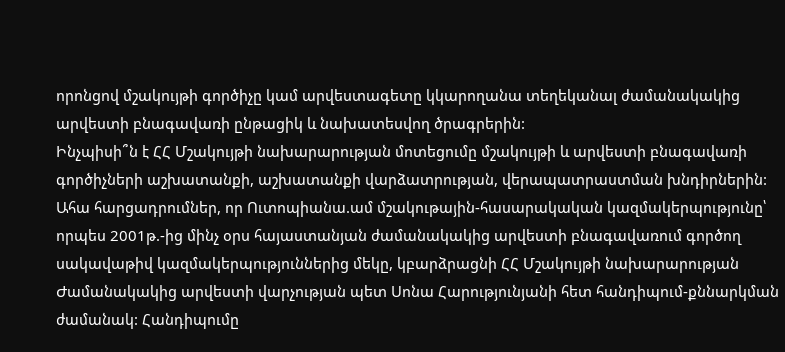որոնցով մշակույթի գործիչը կամ արվեստագետը կկարողանա տեղեկանալ ժամանակակից արվեստի բնագավառի ընթացիկ և նախատեսվող ծրագրերին:
Ինչպիսի՞ն է ՀՀ Մշակույթի նախարարության մոտեցումը մշակույթի և արվեստի բնագավառի գործիչների աշխատանքի, աշխատանքի վարձատրության, վերապատրաստման խնդիրներին:
Ահա հարցադրումներ, որ Ուտոպիանա.ամ մշակութային-հասարակական կազմակերպությունը՝ որպես 2001թ.-ից մինչ օրս հայաստանյան ժամանակակից արվեստի բնագավառում գործող սակավաթիվ կազմակերպություններից մեկը, կբարձրացնի ՀՀ Մշակույթի նախարարության Ժամանակակից արվեստի վարչության պետ Սոնա Հարությունյանի հետ հանդիպում-քննարկման ժամանակ: Հանդիպումը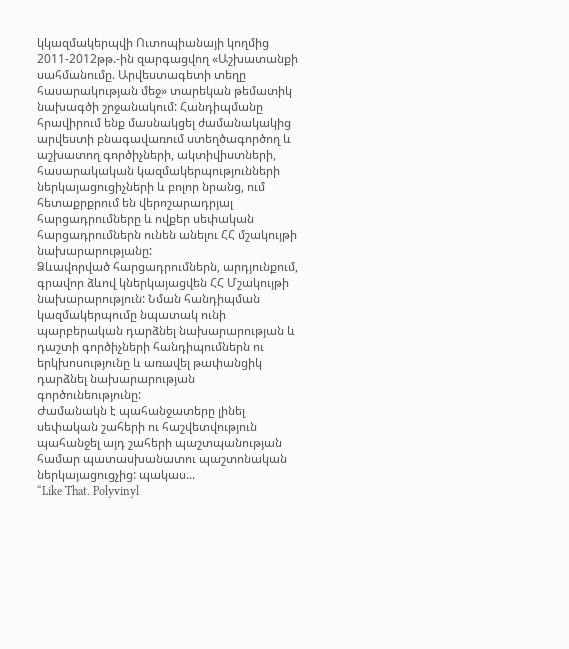կկազմակերպվի Ուտոպիանայի կողմից 2011-2012թթ.-ին զարգացվող «Աշխատանքի սահմանումը. Արվեստագետի տեղը հասարակության մեջ» տարեկան թեմատիկ նախագծի շրջանակում: Հանդիպմանը հրավիրում ենք մասնակցել ժամանակակից արվեստի բնագավառում ստեղծագործող և աշխատող գործիչների, ակտիվիստների, հասարակական կազմակերպությունների ներկայացուցիչների և բոլոր նրանց, ում հետաքրքրում են վերոշարադրյալ հարցադրումները և ովքեր սեփական հարցադրումներն ունեն անելու ՀՀ մշակույթի նախարարությանը:
Ձևավորված հարցադրումներն, արդյունքում, գրավոր ձևով կներկայացվեն ՀՀ Մշակույթի նախարարություն: Նման հանդիպման կազմակերպումը նպատակ ունի պարբերական դարձնել նախարարության և դաշտի գործիչների հանդիպումներն ու երկխոսությունը և առավել թափանցիկ դարձնել նախարարության գործունեությունը:
Ժամանակն է պահանջատերը լինել սեփական շահերի ու հաշվետվություն պահանջել այդ շահերի պաշտպանության համար պատասխանատու պաշտոնական ներկայացուցչից: պակաս...
“Like That. Polyvinyl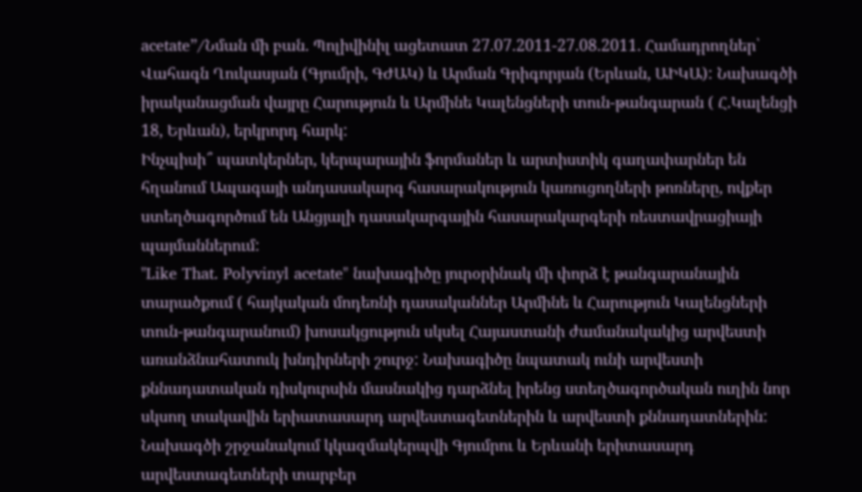acetate”/Նման մի բան. Պոլիվինիլ ացետատ 27.07.2011-27.08.2011. Համադրողներ՝ Վահագն Ղուկասյան (Գյումրի, ԳԺԱԿ) և Արման Գրիգորյան (Երևան, ԱԻԿԱ): Նախագծի իրականացման վայրը Հարություն և Արմինե Կալենցների տուն-թանգարան ( Հ.Կալենցի 18, Երևան), երկրորդ հարկ:
Ինչպիսի՞ պատկերներ, կերպարային ֆորմաներ և արտիստիկ գաղափարներ են հղանում Ապագայի անդասակարգ հասարակություն կառուցողների թոռները, ովքեր ստեղծագործում են Անցյալի դասակարգային հասարակարգերի ռեստավրացիայի պայմաններում:
"Like That. Polyvinyl acetate" նախագիծը յուրօրինակ մի փորձ է թանգարանային տարածքում ( հայկական մոդեռնի դասականներ Արմինե և Հարություն Կալենցների տուն-թանգարանում) խոսակցություն սկսել Հայաստանի ժամանակակից արվեստի առանձնահատուկ խնդիրների շուրջ: Նախագիծը նպատակ ունի արվեստի քննադատական դիսկուրսին մասնակից դարձնել իրենց ստեղծագործական ուղին նոր սկսող տակավին երիատասարդ արվեստագետներին և արվեստի քննադատներին: Նախագծի շրջանակում կկազմակերպվի Գյումրու և Երևանի երիտասարդ արվեստագետների տարբեր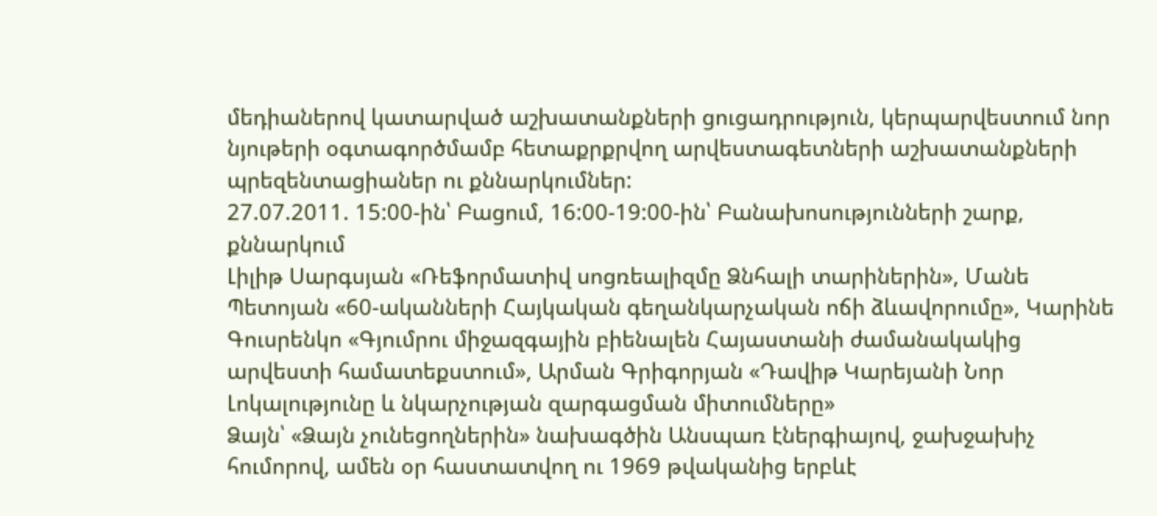մեդիաներով կատարված աշխատանքների ցուցադրություն, կերպարվեստում նոր նյութերի օգտագործմամբ հետաքրքրվող արվեստագետների աշխատանքների պրեզենտացիաներ ու քննարկումներ:
27.07.2011. 15:00-ին՝ Բացում, 16:00-19:00-ին՝ Բանախոսությունների շարք, քննարկում
Լիլիթ Սարգսյան «Ռեֆորմատիվ սոցռեալիզմը Ձնհալի տարիներին», Մանե Պետոյան «60-ականների Հայկական գեղանկարչական ոճի ձևավորումը», Կարինե Գուսրենկո «Գյումրու միջազգային բիենալեն Հայաստանի ժամանակակից արվեստի համատեքստում», Արման Գրիգորյան «Դավիթ Կարեյանի Նոր Լոկալությունը և նկարչության զարգացման միտումները»
Ձայն՝ «Ձայն չունեցողներին» նախագծին Անսպառ էներգիայով, ջախջախիչ հումորով, ամեն օր հաստատվող ու 1969 թվականից երբևէ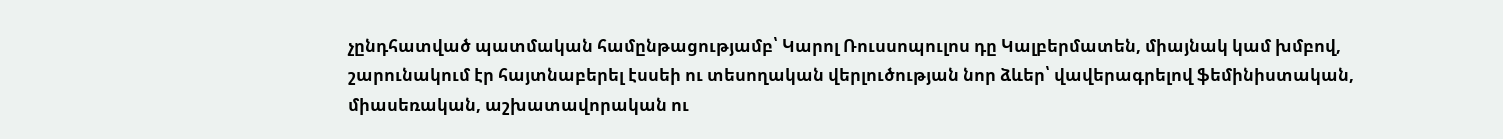չընդհատված պատմական համընթացությամբ՝ Կարոլ Ռուսսոպուլոս դը Կալբերմատեն, միայնակ կամ խմբով, շարունակում էր հայտնաբերել էսսեի ու տեսողական վերլուծության նոր ձևեր՝ վավերագրելով ֆեմինիստական, միասեռական, աշխատավորական ու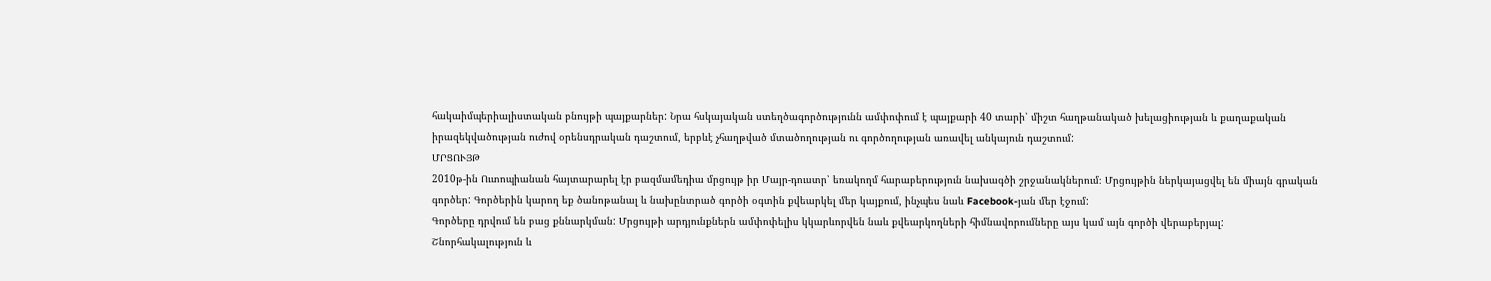հակաիմպերիալիստական բնույթի պայքարներ: Նրա հսկայական ստեղծագործությունն ամփոփում է պայքարի 40 տարի՝ միշտ հաղթանակած խելացիության և քաղաքական իրազեկվածության ուժով օրենսդրական դաշտում, երբևէ չհաղթված մտածողության ու գործողության առավել անկայուն դաշտում:
ՄՐՑՈՒՅԹ
2010թ-ին Ուտոպիանան հայտարարել էր բազմամեդիա մրցույթ իր Մայր-դուստր՝ եռակողմ հարաբերություն նախագծի շրջանակներում։ Մրցույթին ներկայացվել են միայն գրական գործեր: Գործերին կարող եք ծանոթանալ և նախընտրած գործի օգտին քվեարկել մեր կայքում, ինչպես նաև Facebook-յան մեր էջում:
Գործերը դրվում են բաց քննարկման: Մրցույթի արդյունքներն ամփոփելիս կկարևորվեն նաև քվեարկողների հիմնավորումները այս կամ այն գործի վերաբերյալ:
Շնորհակալություն և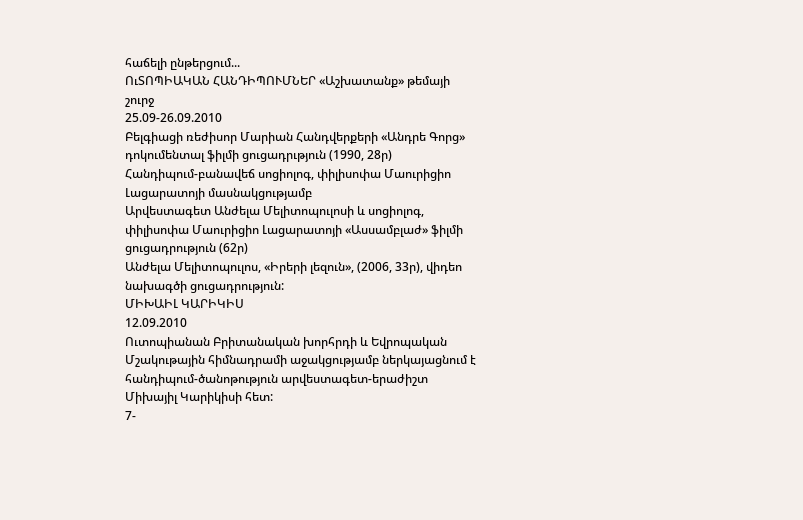հաճելի ընթերցում...
ՈւՏՈՊԻԱԿԱՆ ՀԱՆԴԻՊՈՒՄՆԵՐ «Աշխատանք» թեմայի շուրջ
25.09-26.09.2010
Բելգիացի ռեժիսոր Մարիան Հանդվերքերի «Անդրե Գորց» դոկումենտալ ֆիլմի ցուցադրւթյուն (1990, 28ր)
Հանդիպում-բանավեճ սոցիոլոգ, փիլիսոփա Մաուրիցիո Լացարատոյի մասնակցությամբ
Արվեստագետ Անժելա Մելիտոպուլոսի և սոցիոլոգ, փիլիսոփա Մաուրիցիո Լացարատոյի «Ասսամբլաժ» ֆիլմի ցուցադրություն (62ր)
Անժելա Մելիտոպուլոս, «Իրերի լեզուն», (2006, 33ր), վիդեո նախագծի ցուցադրություն:
ՄԻԽԱԻԼ ԿԱՐԻԿԻՍ
12.09.2010
Ուտոպիանան Բրիտանական խորհրդի և Եվրոպական Մշակութային հիմնադրամի աջակցությամբ ներկայացնում է հանդիպում-ծանոթություն արվեստագետ-երաժիշտ Միխայիլ Կարիկիսի հետ:
7-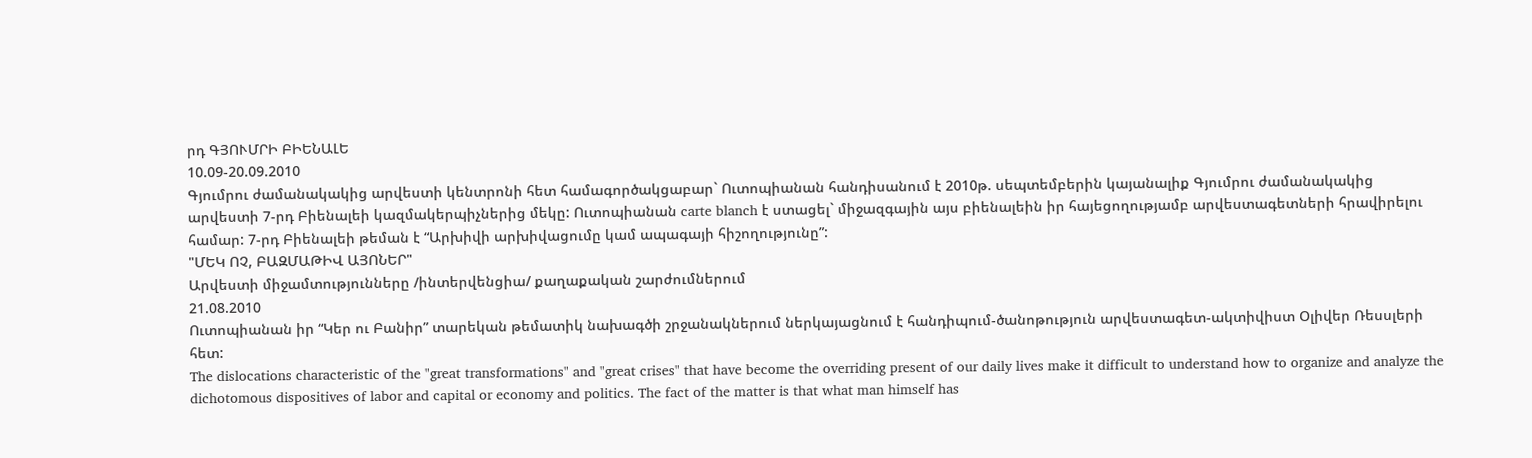րդ ԳՅՈՒՄՐԻ ԲԻԵՆԱԼԵ
10.09-20.09.2010
Գյումրու ժամանակակից արվեստի կենտրոնի հետ համագործակցաբար` Ուտոպիանան հանդիսանում է 2010թ. սեպտեմբերին կայանալիք Գյումրու ժամանակակից արվեստի 7-րդ Բիենալեի կազմակերպիչներից մեկը: Ուտոպիանան carte blanch է ստացել` միջազգային այս բիենալեին իր հայեցողությամբ արվեստագետների հրավիրելու համար: 7-րդ Բիենալեի թեման է “Արխիվի արխիվացումը կամ ապագայի հիշողությունը”:
"ՄԵԿ ՈՉ, ԲԱԶՄԱԹԻՎ ԱՅՈՆԵՐ"
Արվեստի միջամտությունները /ինտերվենցիա/ քաղաքական շարժումներում
21.08.2010
Ուտոպիանան իր “Կեր ու Բանիր” տարեկան թեմատիկ նախագծի շրջանակներում ներկայացնում է հանդիպում-ծանոթություն արվեստագետ-ակտիվիստ Օլիվեր Ռեսսլերի հետ:
The dislocations characteristic of the "great transformations" and "great crises" that have become the overriding present of our daily lives make it difficult to understand how to organize and analyze the dichotomous dispositives of labor and capital or economy and politics. The fact of the matter is that what man himself has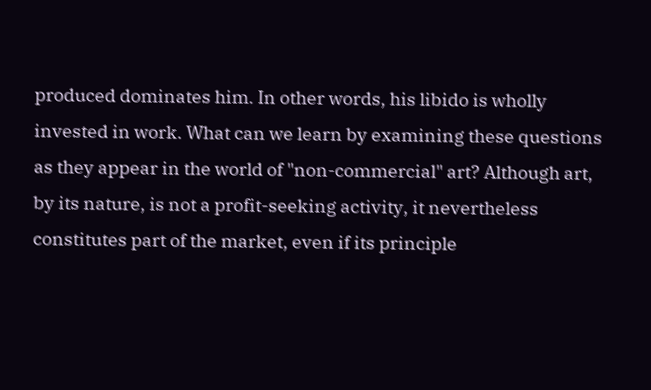produced dominates him. In other words, his libido is wholly invested in work. What can we learn by examining these questions as they appear in the world of "non-commercial" art? Although art, by its nature, is not a profit-seeking activity, it nevertheless constitutes part of the market, even if its principle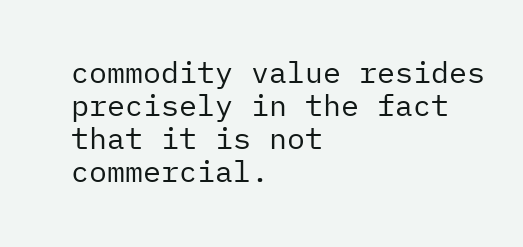commodity value resides precisely in the fact that it is not commercial.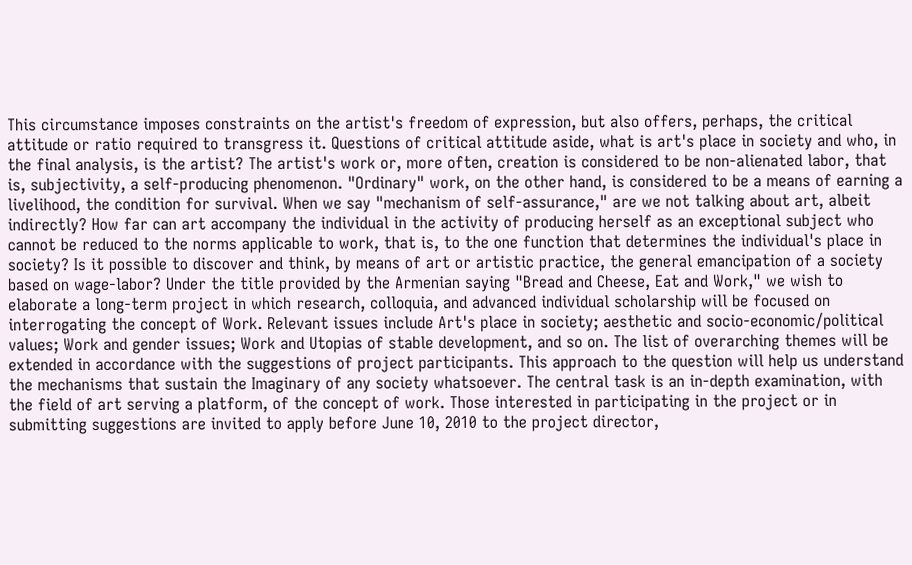This circumstance imposes constraints on the artist's freedom of expression, but also offers, perhaps, the critical attitude or ratio required to transgress it. Questions of critical attitude aside, what is art's place in society and who, in the final analysis, is the artist? The artist's work or, more often, creation is considered to be non-alienated labor, that is, subjectivity, a self-producing phenomenon. "Ordinary" work, on the other hand, is considered to be a means of earning a livelihood, the condition for survival. When we say "mechanism of self-assurance," are we not talking about art, albeit indirectly? How far can art accompany the individual in the activity of producing herself as an exceptional subject who cannot be reduced to the norms applicable to work, that is, to the one function that determines the individual's place in society? Is it possible to discover and think, by means of art or artistic practice, the general emancipation of a society based on wage-labor? Under the title provided by the Armenian saying "Bread and Cheese, Eat and Work," we wish to elaborate a long-term project in which research, colloquia, and advanced individual scholarship will be focused on interrogating the concept of Work. Relevant issues include Art's place in society; aesthetic and socio-economic/political values; Work and gender issues; Work and Utopias of stable development, and so on. The list of overarching themes will be extended in accordance with the suggestions of project participants. This approach to the question will help us understand the mechanisms that sustain the Imaginary of any society whatsoever. The central task is an in-depth examination, with the field of art serving a platform, of the concept of work. Those interested in participating in the project or in submitting suggestions are invited to apply before June 10, 2010 to the project director,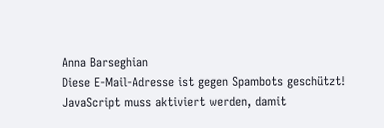Anna Barseghian
Diese E-Mail-Adresse ist gegen Spambots geschützt! JavaScript muss aktiviert werden, damit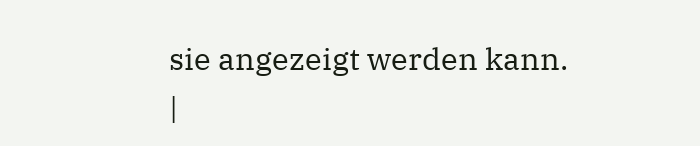sie angezeigt werden kann.
|